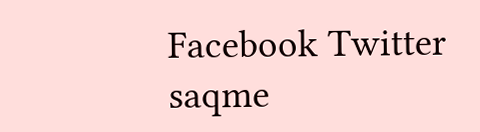Facebook Twitter
saqme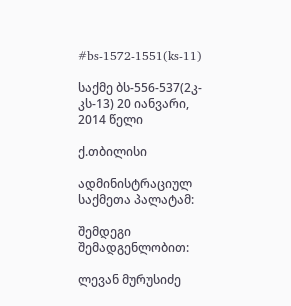#bs-1572-1551(ks-11)

საქმე ბს-556-537(2კ-კს-13) 20 იანვარი, 2014 წელი

ქ.თბილისი

ადმინისტრაციულ საქმეთა პალატამ:

შემდეგი შემადგენლობით:

ლევან მურუსიძე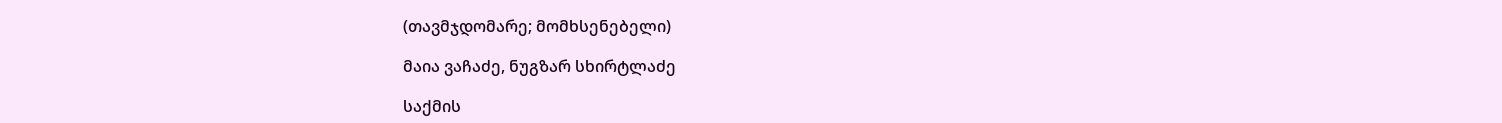(თავმჯდომარე; მომხსენებელი)

მაია ვაჩაძე, ნუგზარ სხირტლაძე

საქმის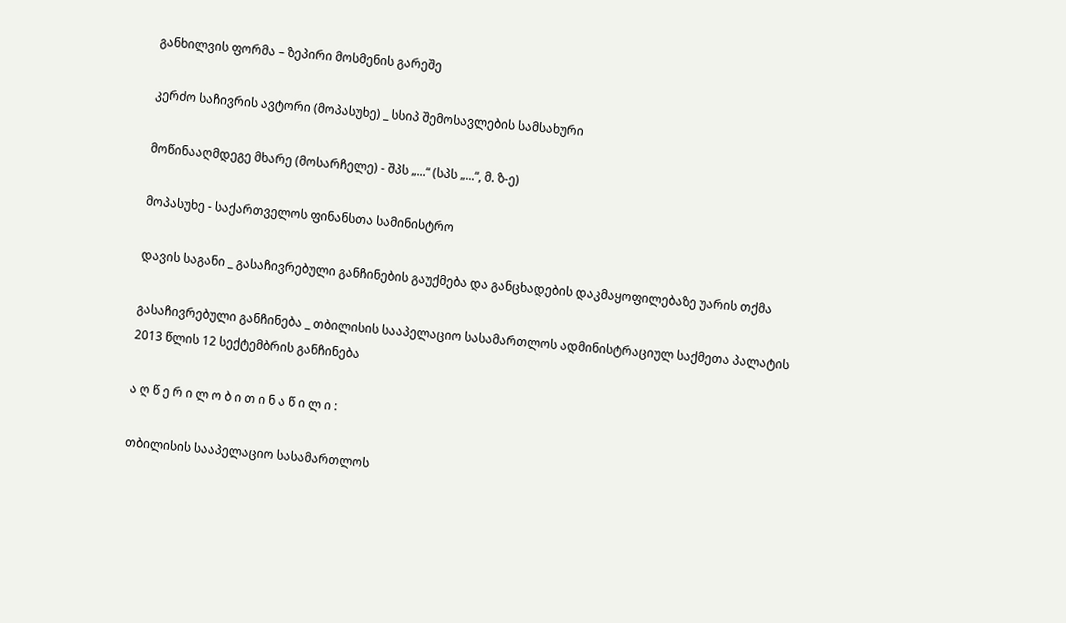განხილვის ფორმა – ზეპირი მოსმენის გარეშე

კერძო საჩივრის ავტორი (მოპასუხე) _ სსიპ შემოსავლების სამსახური

მოწინააღმდეგე მხარე (მოსარჩელე) - შპს „...“ (სპს „...“, მ. ზ-ე)

მოპასუხე - საქართველოს ფინანსთა სამინისტრო

დავის საგანი _ გასაჩივრებული განჩინების გაუქმება და განცხადების დაკმაყოფილებაზე უარის თქმა

გასაჩივრებული განჩინება _ თბილისის სააპელაციო სასამართლოს ადმინისტრაციულ საქმეთა პალატის 2013 წლის 12 სექტემბრის განჩინება

ა ღ წ ე რ ი ლ ო ბ ი თ ი ნ ა წ ი ლ ი :

თბილისის სააპელაციო სასამართლოს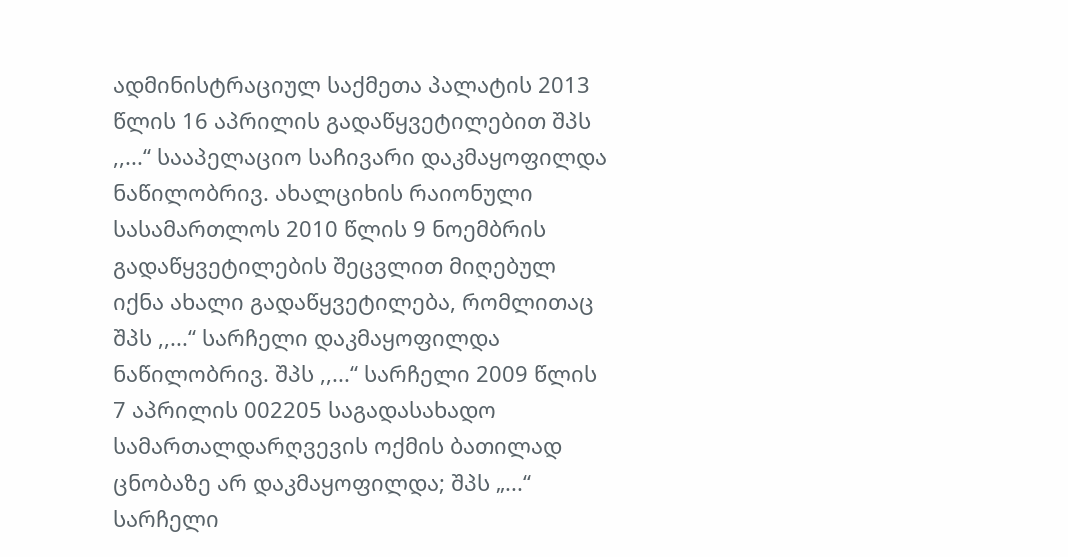ადმინისტრაციულ საქმეთა პალატის 2013 წლის 16 აპრილის გადაწყვეტილებით შპს ,,...“ სააპელაციო საჩივარი დაკმაყოფილდა ნაწილობრივ. ახალციხის რაიონული სასამართლოს 2010 წლის 9 ნოემბრის გადაწყვეტილების შეცვლით მიღებულ იქნა ახალი გადაწყვეტილება, რომლითაც შპს ,,...“ სარჩელი დაკმაყოფილდა ნაწილობრივ. შპს ,,...“ სარჩელი 2009 წლის 7 აპრილის 002205 საგადასახადო სამართალდარღვევის ოქმის ბათილად ცნობაზე არ დაკმაყოფილდა; შპს „...“ სარჩელი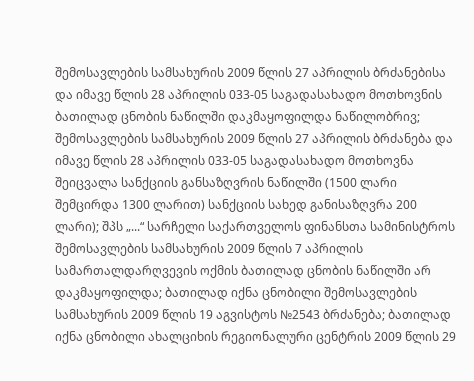შემოსავლების სამსახურის 2009 წლის 27 აპრილის ბრძანებისა და იმავე წლის 28 აპრილის 033-05 საგადასახადო მოთხოვნის ბათილად ცნობის ნაწილში დაკმაყოფილდა ნაწილობრივ; შემოსავლების სამსახურის 2009 წლის 27 აპრილის ბრძანება და იმავე წლის 28 აპრილის 033-05 საგადასახადო მოთხოვნა შეიცვალა სანქციის განსაზღვრის ნაწილში (1500 ლარი შემცირდა 1300 ლარით) სანქციის სახედ განისაზღვრა 200 ლარი); შპს „...“ სარჩელი საქართველოს ფინანსთა სამინისტროს შემოსავლების სამსახურის 2009 წლის 7 აპრილის სამართალდარღვევის ოქმის ბათილად ცნობის ნაწილში არ დაკმაყოფილდა; ბათილად იქნა ცნობილი შემოსავლების სამსახურის 2009 წლის 19 აგვისტოს №2543 ბრძანება; ბათილად იქნა ცნობილი ახალციხის რეგიონალური ცენტრის 2009 წლის 29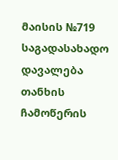მაისის №719 საგადასახადო დავალება თანხის ჩამოწერის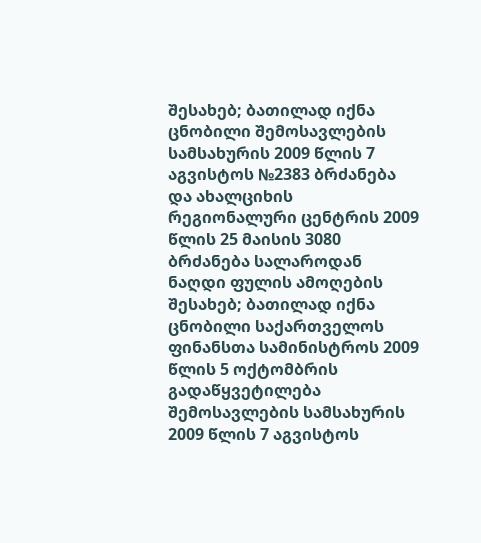შესახებ; ბათილად იქნა ცნობილი შემოსავლების სამსახურის 2009 წლის 7 აგვისტოს №2383 ბრძანება და ახალციხის რეგიონალური ცენტრის 2009 წლის 25 მაისის 3080 ბრძანება სალაროდან ნაღდი ფულის ამოღების შესახებ; ბათილად იქნა ცნობილი საქართველოს ფინანსთა სამინისტროს 2009 წლის 5 ოქტომბრის გადაწყვეტილება შემოსავლების სამსახურის 2009 წლის 7 აგვისტოს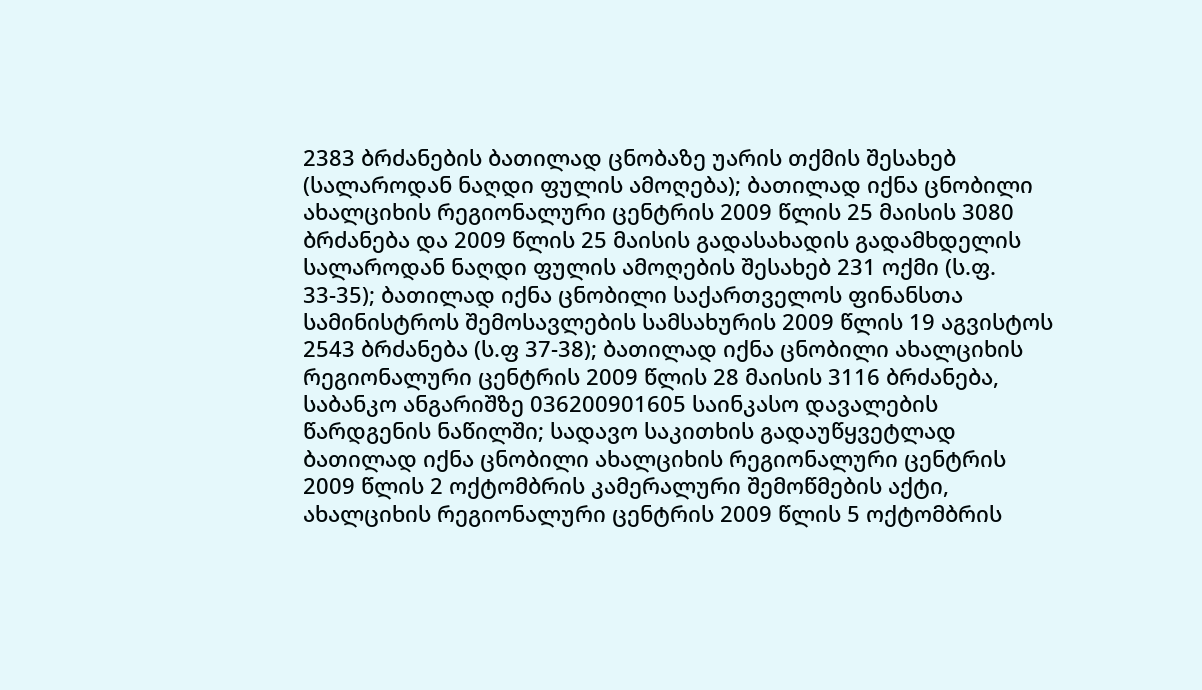2383 ბრძანების ბათილად ცნობაზე უარის თქმის შესახებ (სალაროდან ნაღდი ფულის ამოღება); ბათილად იქნა ცნობილი ახალციხის რეგიონალური ცენტრის 2009 წლის 25 მაისის 3080 ბრძანება და 2009 წლის 25 მაისის გადასახადის გადამხდელის სალაროდან ნაღდი ფულის ამოღების შესახებ 231 ოქმი (ს.ფ. 33-35); ბათილად იქნა ცნობილი საქართველოს ფინანსთა სამინისტროს შემოსავლების სამსახურის 2009 წლის 19 აგვისტოს 2543 ბრძანება (ს.ფ 37-38); ბათილად იქნა ცნობილი ახალციხის რეგიონალური ცენტრის 2009 წლის 28 მაისის 3116 ბრძანება, საბანკო ანგარიშზე 036200901605 საინკასო დავალების წარდგენის ნაწილში; სადავო საკითხის გადაუწყვეტლად ბათილად იქნა ცნობილი ახალციხის რეგიონალური ცენტრის 2009 წლის 2 ოქტომბრის კამერალური შემოწმების აქტი, ახალციხის რეგიონალური ცენტრის 2009 წლის 5 ოქტომბრის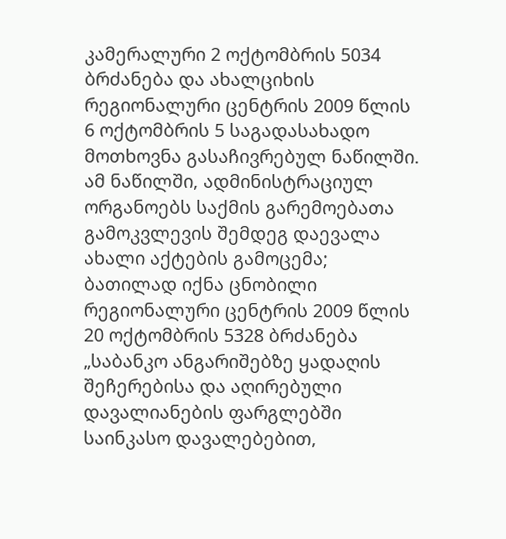კამერალური 2 ოქტომბრის 5034 ბრძანება და ახალციხის რეგიონალური ცენტრის 2009 წლის 6 ოქტომბრის 5 საგადასახადო მოთხოვნა გასაჩივრებულ ნაწილში. ამ ნაწილში, ადმინისტრაციულ ორგანოებს საქმის გარემოებათა გამოკვლევის შემდეგ დაევალა ახალი აქტების გამოცემა; ბათილად იქნა ცნობილი რეგიონალური ცენტრის 2009 წლის 20 ოქტომბრის 5328 ბრძანება „საბანკო ანგარიშებზე ყადაღის შეჩერებისა და აღირებული დავალიანების ფარგლებში საინკასო დავალებებით,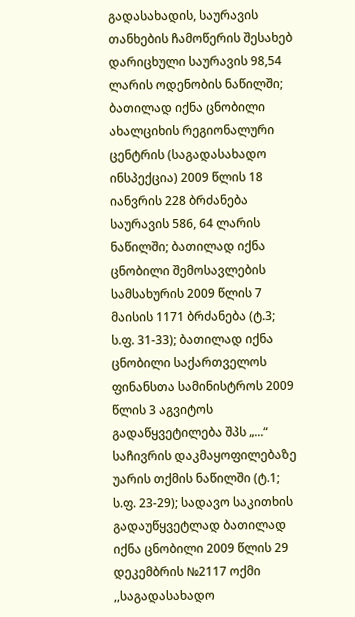გადასახადის, საურავის თანხების ჩამოწერის შესახებ დარიცხული საურავის 98,54 ლარის ოდენობის ნაწილში; ბათილად იქნა ცნობილი ახალციხის რეგიონალური ცენტრის (საგადასახადო ინსპექცია) 2009 წლის 18 იანვრის 228 ბრძანება საურავის 586, 64 ლარის ნაწილში; ბათილად იქნა ცნობილი შემოსავლების სამსახურის 2009 წლის 7 მაისის 1171 ბრძანება (ტ.3; ს.ფ. 31-33); ბათილად იქნა ცნობილი საქართველოს ფინანსთა სამინისტროს 2009 წლის 3 აგვიტოს გადაწყვეტილება შპს „...“ საჩივრის დაკმაყოფილებაზე უარის თქმის ნაწილში (ტ.1; ს.ფ. 23-29); სადავო საკითხის გადაუწყვეტლად ბათილად იქნა ცნობილი 2009 წლის 29 დეკემბრის №2117 ოქმი ,,საგადასახადო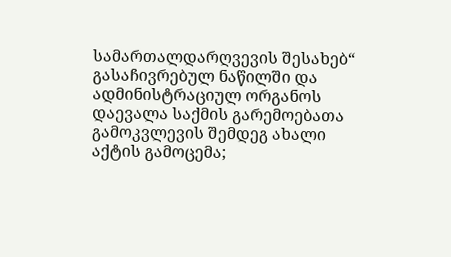სამართალდარღვევის შესახებ“ გასაჩივრებულ ნაწილში და ადმინისტრაციულ ორგანოს დაევალა საქმის გარემოებათა გამოკვლევის შემდეგ ახალი აქტის გამოცემა;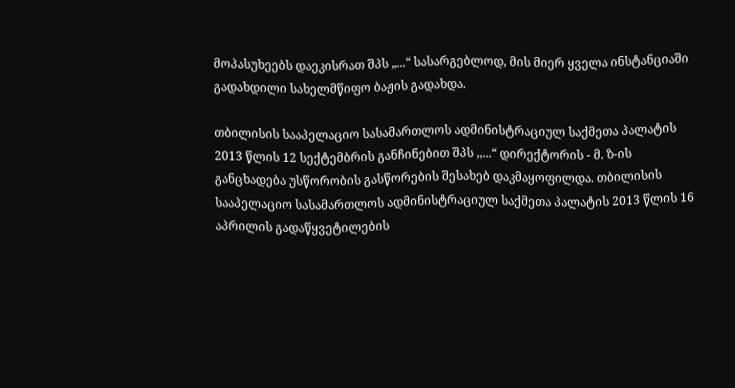მოპასუხეებს დაეკისრათ შპს „...“ სასარგებლოდ, მის მიერ ყველა ინსტანციაში გადახდილი სახელმწიფო ბაჟის გადახდა.

თბილისის სააპელაციო სასამართლოს ადმინისტრაციულ საქმეთა პალატის 2013 წლის 12 სექტემბრის განჩინებით შპს ,,...“ დირექტორის - მ. ზ-ის განცხადება უსწორობის გასწორების შესახებ დაკმაყოფილდა. თბილისის სააპელაციო სასამართლოს ადმინისტრაციულ საქმეთა პალატის 2013 წლის 16 აპრილის გადაწყვეტილების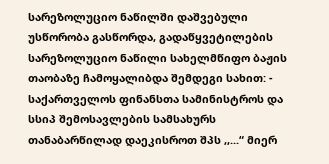სარეზოლუციო ნაწილში დაშვებული უსწორობა გასწორდა, გადაწყვეტილების სარეზოლუციო ნაწილი სახელმწიფო ბაჟის თაობაზე ჩამოყალიბდა შემდეგი სახით: - საქართველოს ფინანსთა სამინისტროს და სსიპ შემოსავლების სამსახურს თანაბარწილად დაეკისროთ შპს ,,...“ მიერ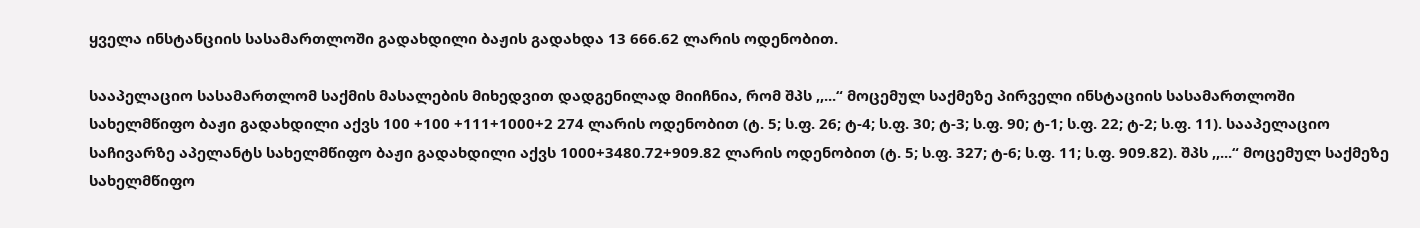ყველა ინსტანციის სასამართლოში გადახდილი ბაჟის გადახდა 13 666.62 ლარის ოდენობით.

სააპელაციო სასამართლომ საქმის მასალების მიხედვით დადგენილად მიიჩნია, რომ შპს ,,...“ მოცემულ საქმეზე პირველი ინსტაციის სასამართლოში სახელმწიფო ბაჟი გადახდილი აქვს 100 +100 +111+1000+2 274 ლარის ოდენობით (ტ. 5; ს.ფ. 26; ტ-4; ს.ფ. 30; ტ-3; ს.ფ. 90; ტ-1; ს.ფ. 22; ტ-2; ს.ფ. 11). სააპელაციო საჩივარზე აპელანტს სახელმწიფო ბაჟი გადახდილი აქვს 1000+3480.72+909.82 ლარის ოდენობით (ტ. 5; ს.ფ. 327; ტ-6; ს.ფ. 11; ს.ფ. 909.82). შპს ,,...“ მოცემულ საქმეზე სახელმწიფო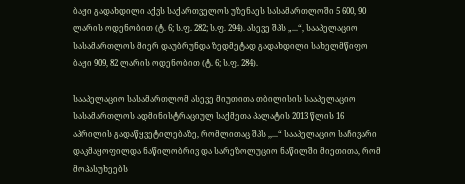ბაჟი გადახდილი აქვს საქართველოს უზენაეს სასამართლოში 5 600, 90 ლარის ოდენობით (ტ. 6; ს.ფ. 282; ს.ფ. 294). ასევე შპს „...“, სააპელაციო სასამართლოს მიერ დაუბრუნდა ზედმეტად გადახდილი სახელმწიფო ბაჟი 909, 82 ლარის ოდენობით (ტ. 6; ს.ფ. 284).

სააპელაციო სასამართლომ ასევე მიუთითა თბილისის სააპელაციო სასამართლოს ადმინისტრაციულ საქმეთა პალატის 2013 წლის 16 აპრილის გადაწყვეტილებაზე, რომლითაც შპს ,,...“ სააპელაციო საჩივარი დაკმაყოფილდა ნაწილობრივ და სარეზოლუციო ნაწილში მიეთითა, რომ მოპასუხეებს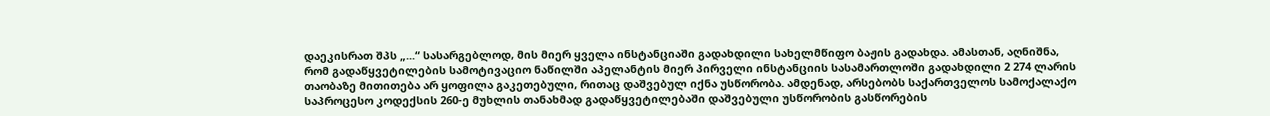დაეკისრათ შპს „...“ სასარგებლოდ, მის მიერ ყველა ინსტანციაში გადახდილი სახელმწიფო ბაჟის გადახდა. ამასთან, აღნიშნა, რომ გადაწყვეტილების სამოტივაციო ნაწილში აპელანტის მიერ პირველი ინსტანციის სასამართლოში გადახდილი 2 274 ლარის თაობაზე მითითება არ ყოფილა გაკეთებული, რითაც დაშვებულ იქნა უსწორობა. ამდენად, არსებობს საქართველოს სამოქალაქო საპროცესო კოდექსის 260-ე მუხლის თანახმად გადაწყვეტილებაში დაშვებული უსწორობის გასწორების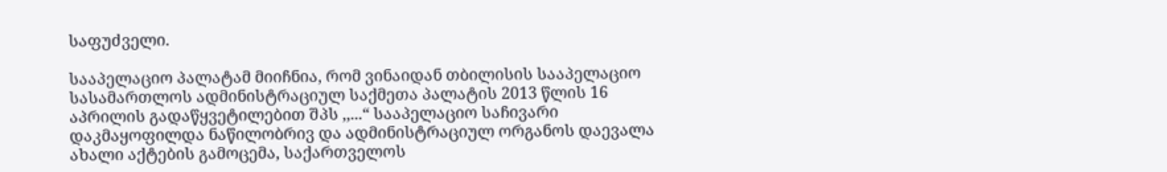საფუძველი.

სააპელაციო პალატამ მიიჩნია, რომ ვინაიდან თბილისის სააპელაციო სასამართლოს ადმინისტრაციულ საქმეთა პალატის 2013 წლის 16 აპრილის გადაწყვეტილებით შპს ,,...“ სააპელაციო საჩივარი დაკმაყოფილდა ნაწილობრივ და ადმინისტრაციულ ორგანოს დაევალა ახალი აქტების გამოცემა, საქართველოს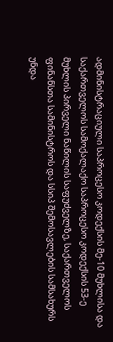ადმინისტრაციული საპროცესო კოდექსის მე-10 მუხლისა და საქართველოს სამოქალაქო საპროცესო კოდექსის 53-ე მუხლის პირველი ნაწილის საფუძველზე, საქართველოს ფინანსთა სამინისტროს და სსიპ შემოსავლების სამსახურს უნდა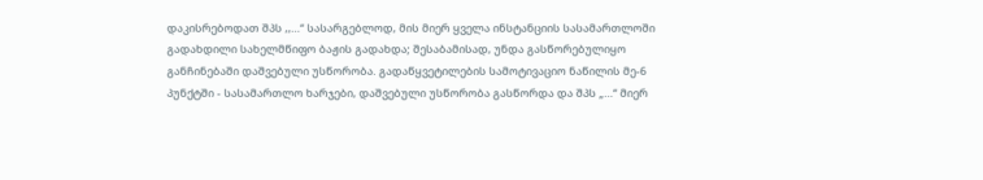დაკისრებოდათ შპს ,,...“ სასარგებლოდ, მის მიერ ყველა ინსტანციის სასამართლოში გადახდილი სახელმწიფო ბაჟის გადახდა; შესაბამისად, უნდა გასწორებულიყო განჩინებაში დაშვებული უსწორობა. გადაწყვეტილების სამოტივაციო ნაწილის მე-6 პუნქტში - სასამართლო ხარჯები, დაშვებული უსწორობა გასწორდა და შპს „...“ მიერ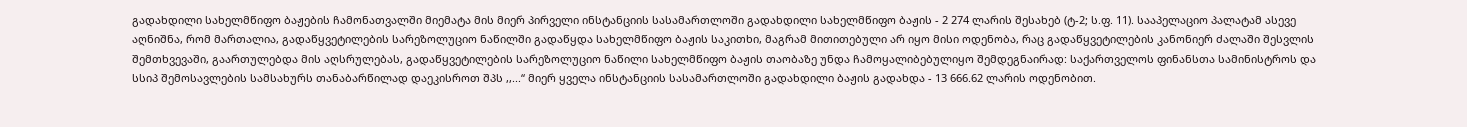გადახდილი სახელმწიფო ბაჟების ჩამონათვალში მიემატა მის მიერ პირველი ინსტანციის სასამართლოში გადახდილი სახელმწიფო ბაჟის - 2 274 ლარის შესახებ (ტ-2; ს.ფ. 11). სააპელაციო პალატამ ასევე აღნიშნა, რომ მართალია, გადაწყვეტილების სარეზოლუციო ნაწილში გადაწყდა სახელმწიფო ბაჟის საკითხი, მაგრამ მითითებული არ იყო მისი ოდენობა, რაც გადაწყვეტილების კანონიერ ძალაში შესვლის შემთხვევაში, გაართულებდა მის აღსრულებას, გადაწყვეტილების სარეზოლუციო ნაწილი სახელმწიფო ბაჟის თაობაზე უნდა ჩამოყალიბებულიყო შემდეგნაირად: საქართველოს ფინანსთა სამინისტროს და სსიპ შემოსავლების სამსახურს თანაბარწილად დაეკისროთ შპს ,,...“ მიერ ყველა ინსტანციის სასამართლოში გადახდილი ბაჟის გადახდა - 13 666.62 ლარის ოდენობით.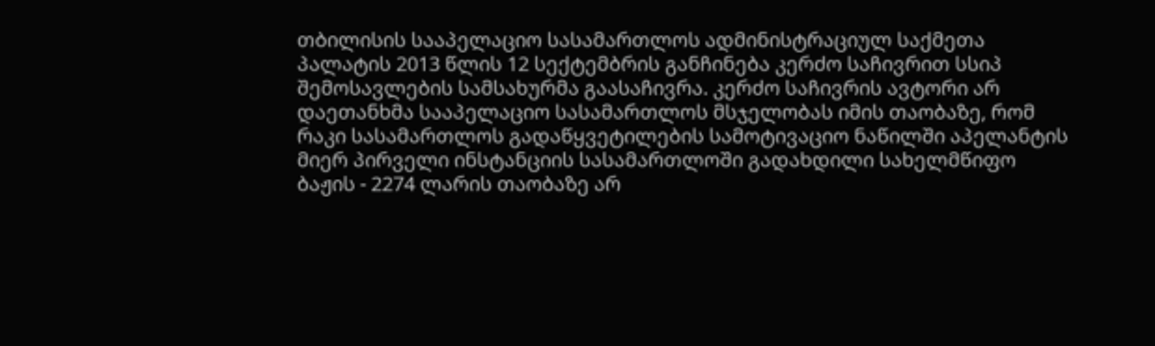თბილისის სააპელაციო სასამართლოს ადმინისტრაციულ საქმეთა პალატის 2013 წლის 12 სექტემბრის განჩინება კერძო საჩივრით სსიპ შემოსავლების სამსახურმა გაასაჩივრა. კერძო საჩივრის ავტორი არ დაეთანხმა სააპელაციო სასამართლოს მსჯელობას იმის თაობაზე, რომ რაკი სასამართლოს გადაწყვეტილების სამოტივაციო ნაწილში აპელანტის მიერ პირველი ინსტანციის სასამართლოში გადახდილი სახელმწიფო ბაჟის - 2274 ლარის თაობაზე არ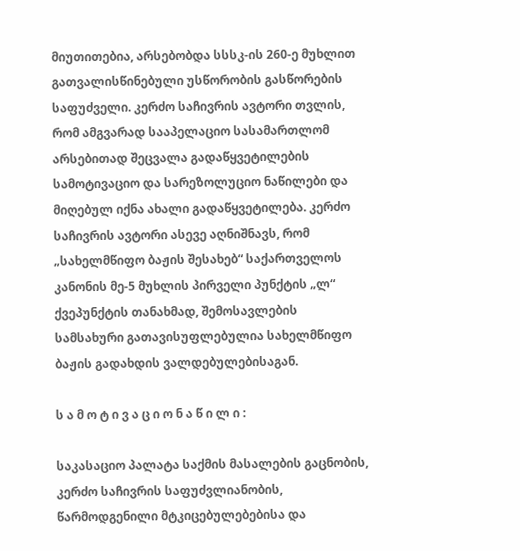მიუთითებია, არსებობდა სსსკ-ის 260-ე მუხლით გათვალისწინებული უსწორობის გასწორების საფუძველი. კერძო საჩივრის ავტორი თვლის, რომ ამგვარად სააპელაციო სასამართლომ არსებითად შეცვალა გადაწყვეტილების სამოტივაციო და სარეზოლუციო ნაწილები და მიღებულ იქნა ახალი გადაწყვეტილება. კერძო საჩივრის ავტორი ასევე აღნიშნავს, რომ „სახელმწიფო ბაჟის შესახებ“ საქართველოს კანონის მე-5 მუხლის პირველი პუნქტის „ლ“ ქვეპუნქტის თანახმად, შემოსავლების სამსახური გათავისუფლებულია სახელმწიფო ბაჟის გადახდის ვალდებულებისაგან.

ს ა მ ო ტ ი ვ ა ც ი ო ნ ა წ ი ლ ი :

საკასაციო პალატა საქმის მასალების გაცნობის, კერძო საჩივრის საფუძვლიანობის, წარმოდგენილი მტკიცებულებებისა და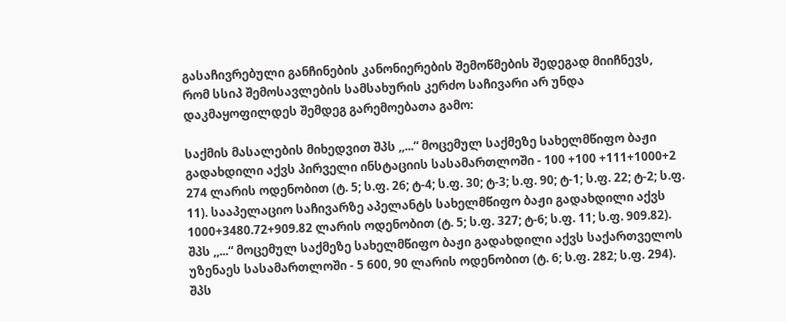გასაჩივრებული განჩინების კანონიერების შემოწმების შედეგად მიიჩნევს, რომ სსიპ შემოსავლების სამსახურის კერძო საჩივარი არ უნდა დაკმაყოფილდეს შემდეგ გარემოებათა გამო:

საქმის მასალების მიხედვით შპს ,,...“ მოცემულ საქმეზე სახელმწიფო ბაჟი გადახდილი აქვს პირველი ინსტაციის სასამართლოში - 100 +100 +111+1000+2 274 ლარის ოდენობით (ტ. 5; ს.ფ. 26; ტ-4; ს.ფ. 30; ტ-3; ს.ფ. 90; ტ-1; ს.ფ. 22; ტ-2; ს.ფ. 11). სააპელაციო საჩივარზე აპელანტს სახელმწიფო ბაჟი გადახდილი აქვს 1000+3480.72+909.82 ლარის ოდენობით (ტ. 5; ს.ფ. 327; ტ-6; ს.ფ. 11; ს.ფ. 909.82). შპს ,,...“ მოცემულ საქმეზე სახელმწიფო ბაჟი გადახდილი აქვს საქართველოს უზენაეს სასამართლოში - 5 600, 90 ლარის ოდენობით (ტ. 6; ს.ფ. 282; ს.ფ. 294). შპს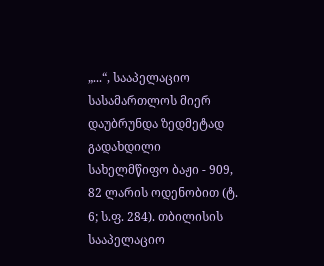„...“, სააპელაციო სასამართლოს მიერ დაუბრუნდა ზედმეტად გადახდილი სახელმწიფო ბაჟი - 909, 82 ლარის ოდენობით (ტ. 6; ს.ფ. 284). თბილისის სააპელაციო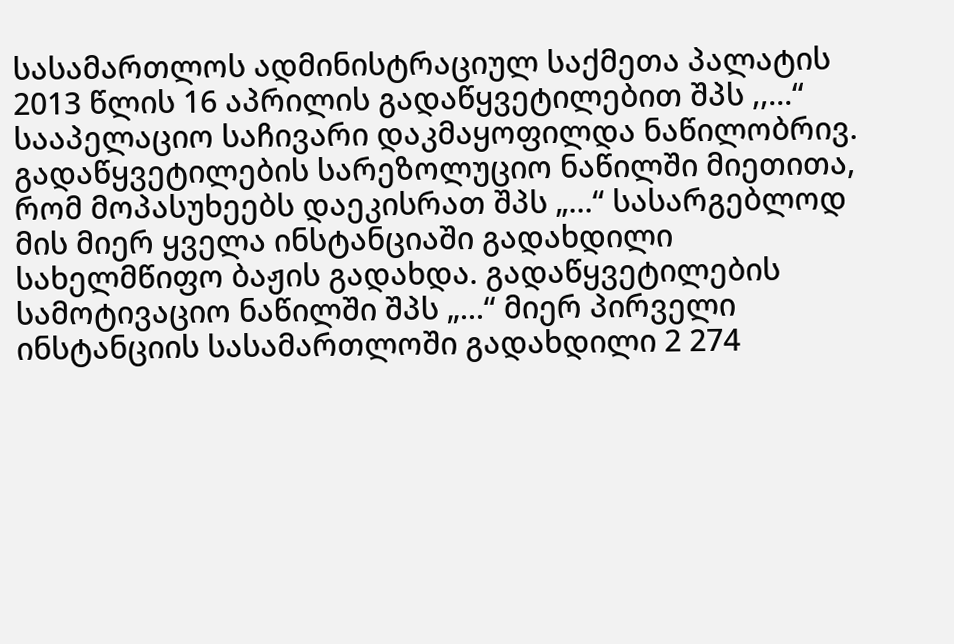სასამართლოს ადმინისტრაციულ საქმეთა პალატის 2013 წლის 16 აპრილის გადაწყვეტილებით შპს ,,...“ სააპელაციო საჩივარი დაკმაყოფილდა ნაწილობრივ. გადაწყვეტილების სარეზოლუციო ნაწილში მიეთითა, რომ მოპასუხეებს დაეკისრათ შპს „...“ სასარგებლოდ მის მიერ ყველა ინსტანციაში გადახდილი სახელმწიფო ბაჟის გადახდა. გადაწყვეტილების სამოტივაციო ნაწილში შპს „...“ მიერ პირველი ინსტანციის სასამართლოში გადახდილი 2 274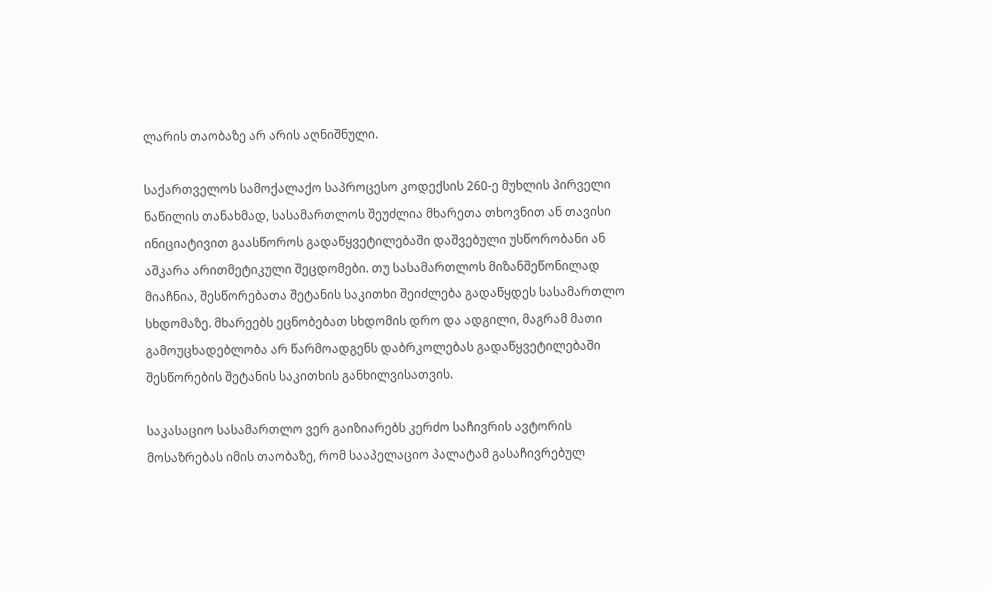ლარის თაობაზე არ არის აღნიშნული.

საქართველოს სამოქალაქო საპროცესო კოდექსის 260-ე მუხლის პირველი ნაწილის თანახმად, სასამართლოს შეუძლია მხარეთა თხოვნით ან თავისი ინიციატივით გაასწოროს გადაწყვეტილებაში დაშვებული უსწორობანი ან აშკარა არითმეტიკული შეცდომები. თუ სასამართლოს მიზანშეწონილად მიაჩნია, შესწორებათა შეტანის საკითხი შეიძლება გადაწყდეს სასამართლო სხდომაზე. მხარეებს ეცნობებათ სხდომის დრო და ადგილი, მაგრამ მათი გამოუცხადებლობა არ წარმოადგენს დაბრკოლებას გადაწყვეტილებაში შესწორების შეტანის საკითხის განხილვისათვის.

საკასაციო სასამართლო ვერ გაიზიარებს კერძო საჩივრის ავტორის მოსაზრებას იმის თაობაზე, რომ სააპელაციო პალატამ გასაჩივრებულ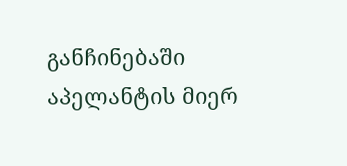განჩინებაში აპელანტის მიერ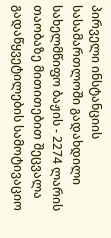პირველი ინსტანციის სასამართლოში გადახდილი სახელმწიფო ბაჟის - 2274 ლარის თაობაზე მითითებით შეცვალა გადაწყვეტილების სამოტივაციო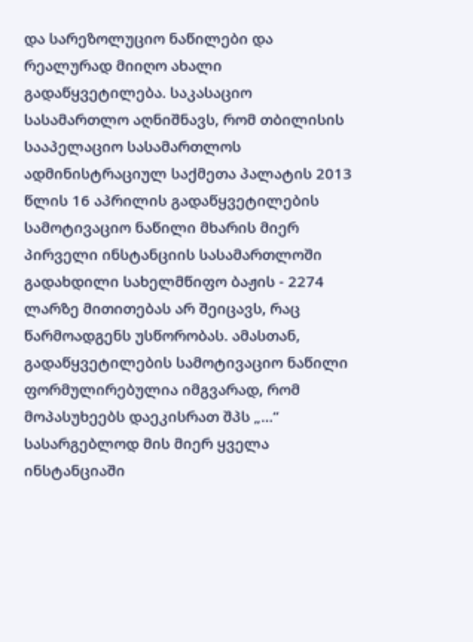და სარეზოლუციო ნაწილები და რეალურად მიიღო ახალი გადაწყვეტილება. საკასაციო სასამართლო აღნიშნავს, რომ თბილისის სააპელაციო სასამართლოს ადმინისტრაციულ საქმეთა პალატის 2013 წლის 16 აპრილის გადაწყვეტილების სამოტივაციო ნაწილი მხარის მიერ პირველი ინსტანციის სასამართლოში გადახდილი სახელმწიფო ბაჟის - 2274 ლარზე მითითებას არ შეიცავს, რაც წარმოადგენს უსწორობას. ამასთან, გადაწყვეტილების სამოტივაციო ნაწილი ფორმულირებულია იმგვარად, რომ მოპასუხეებს დაეკისრათ შპს „...“ სასარგებლოდ მის მიერ ყველა ინსტანციაში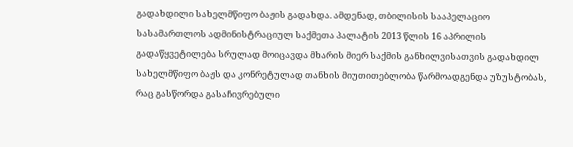გადახდილი სახელმწიფო ბაჟის გადახდა. ამდენად, თბილისის სააპელაციო სასამართლოს ადმინისტრაციულ საქმეთა პალატის 2013 წლის 16 აპრილის გადაწყვეტილება სრულად მოიცავდა მხარის მიერ საქმის განხილვისათვის გადახდილ სახელმწიფო ბაჟს და კონრეტულად თანხის მიუთითებლობა წარმოადგენდა უზუსტობას, რაც გასწორდა გასაჩივრებული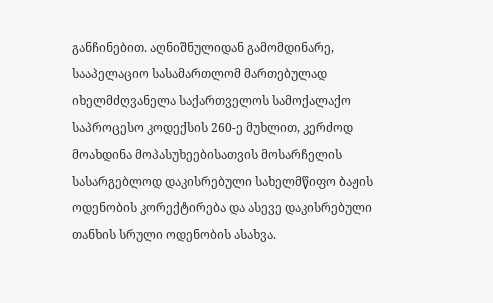განჩინებით. აღნიშნულიდან გამომდინარე, სააპელაციო სასამართლომ მართებულად იხელმძღვანელა საქართველოს სამოქალაქო საპროცესო კოდექსის 260-ე მუხლით, კერძოდ მოახდინა მოპასუხეებისათვის მოსარჩელის სასარგებლოდ დაკისრებული სახელმწიფო ბაჟის ოდენობის კორექტირება და ასევე დაკისრებული თანხის სრული ოდენობის ასახვა.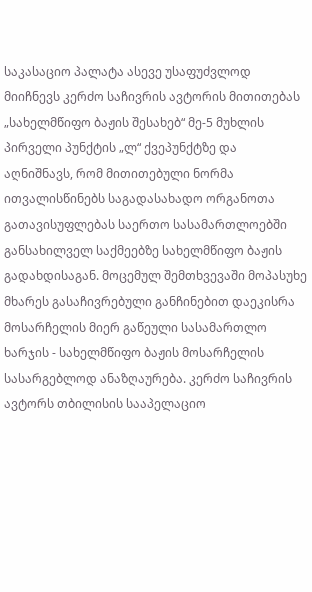საკასაციო პალატა ასევე უსაფუძვლოდ მიიჩნევს კერძო საჩივრის ავტორის მითითებას „სახელმწიფო ბაჟის შესახებ“ მე-5 მუხლის პირველი პუნქტის „ლ“ ქვეპუნქტზე და აღნიშნავს, რომ მითითებული ნორმა ითვალისწინებს საგადასახადო ორგანოთა გათავისუფლებას საერთო სასამართლოებში განსახილველ საქმეებზე სახელმწიფო ბაჟის გადახდისაგან. მოცემულ შემთხვევაში მოპასუხე მხარეს გასაჩივრებული განჩინებით დაეკისრა მოსარჩელის მიერ გაწეული სასამართლო ხარჯის - სახელმწიფო ბაჟის მოსარჩელის სასარგებლოდ ანაზღაურება. კერძო საჩივრის ავტორს თბილისის სააპელაციო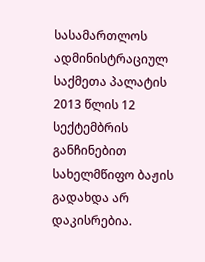სასამართლოს ადმინისტრაციულ საქმეთა პალატის 2013 წლის 12 სექტემბრის განჩინებით სახელმწიფო ბაჟის გადახდა არ დაკისრებია.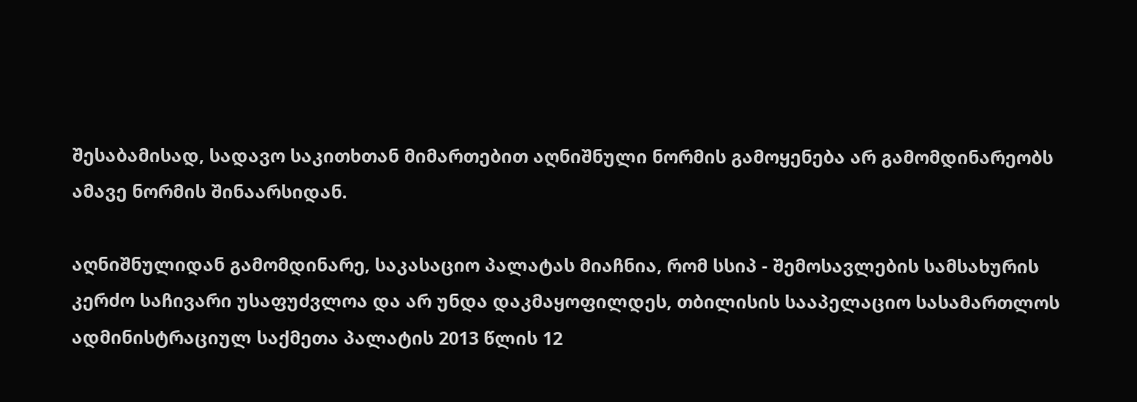შესაბამისად, სადავო საკითხთან მიმართებით აღნიშნული ნორმის გამოყენება არ გამომდინარეობს ამავე ნორმის შინაარსიდან.

აღნიშნულიდან გამომდინარე, საკასაციო პალატას მიაჩნია, რომ სსიპ - შემოსავლების სამსახურის კერძო საჩივარი უსაფუძვლოა და არ უნდა დაკმაყოფილდეს, თბილისის სააპელაციო სასამართლოს ადმინისტრაციულ საქმეთა პალატის 2013 წლის 12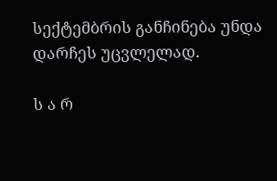სექტემბრის განჩინება უნდა დარჩეს უცვლელად.

ს ა რ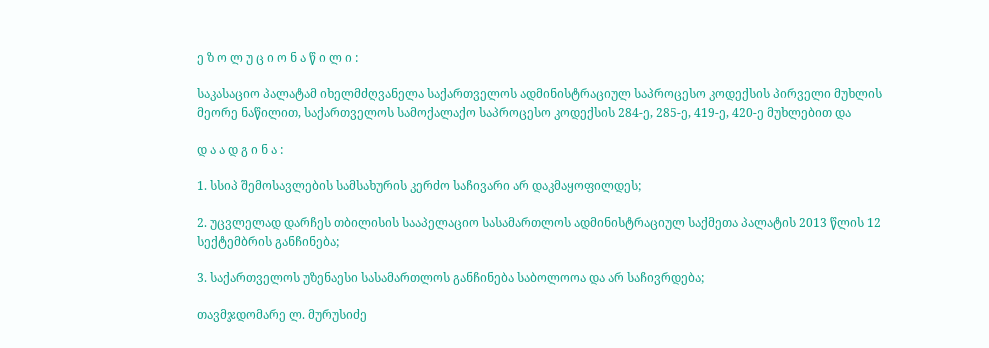ე ზ ო ლ უ ც ი ო ნ ა წ ი ლ ი :

საკასაციო პალატამ იხელმძღვანელა საქართველოს ადმინისტრაციულ საპროცესო კოდექსის პირველი მუხლის მეორე ნაწილით, საქართველოს სამოქალაქო საპროცესო კოდექსის 284-ე, 285-ე, 419-ე, 420-ე მუხლებით და

დ ა ა დ გ ი ნ ა :

1. სსიპ შემოსავლების სამსახურის კერძო საჩივარი არ დაკმაყოფილდეს;

2. უცვლელად დარჩეს თბილისის სააპელაციო სასამართლოს ადმინისტრაციულ საქმეთა პალატის 2013 წლის 12 სექტემბრის განჩინება;

3. საქართველოს უზენაესი სასამართლოს განჩინება საბოლოოა და არ საჩივრდება;

თავმჯდომარე ლ. მურუსიძე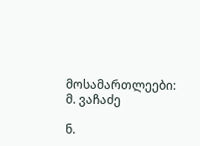მოსამართლეები: მ. ვაჩაძე

ნ.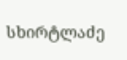სხირტლაძე